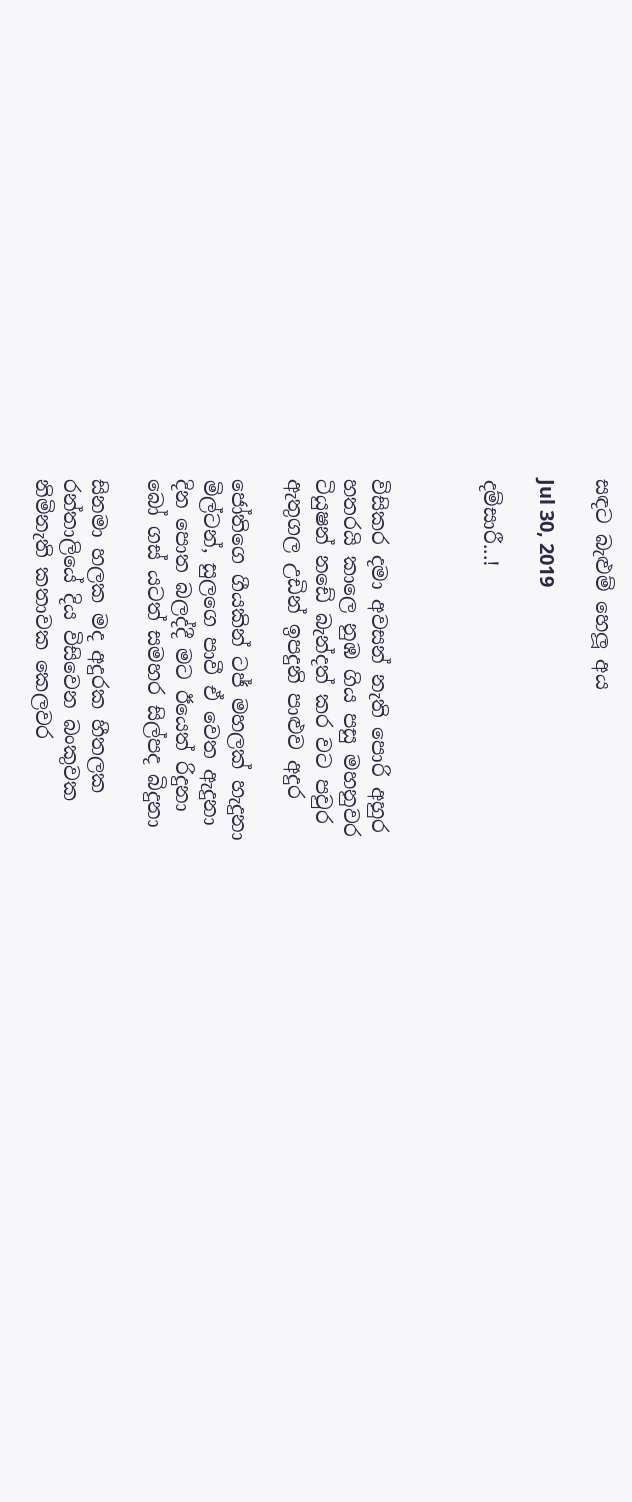සඳට බැළුම් හෙලූ අය

Jul 30, 2019

දම්සාරී...!



විසිකර දමා අවසන් නැති පොරි අහුර
හතරයි කාලෙ නුඹ ගිය පසු මහනුවර
ටියුෂන් නඩේ බැන්දත් කර වට පවුර
ඇතුගල උඩින් ඉපදුනි පාළුව අදුර

ජෝතිගෙ ගීයකින් ටජ් මහලක් හැදුනා
මිල්ටන්, සුලගෙ පාවී ඒ වෙත ඇදුනා
දින පොත බලද්දී මට ඊයෙත් රිදුනා
බෝ ගස් යටත් සමහර සිල්පද බිදුනා

සිනමා හලක මද අදුරක හීතලක
රන්තාලියේ දිය විසිවෙන බංකුවක
නිමිනැති කතාවක කෙලවර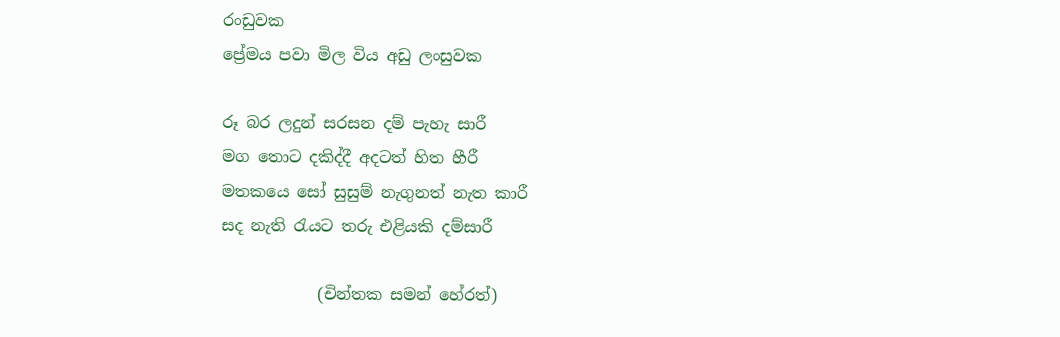රංඩුවක
ප්‍රේමය පවා මිල විය අඩු ලංසුවක

රූ බර ලදුන් සරසන දම් පැහැ සාරී
මග තොට දකිද්දී අදටත් හිත හීරී
මතකයෙ සෝ සුසුම් නැගුනත් නැත කාරී
සද නැති රැයට තරු එළියකි දම්සාරී

            (චින්තක සමන් හේරත්)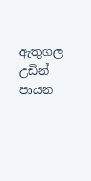ඇතුගල උඩින් පායන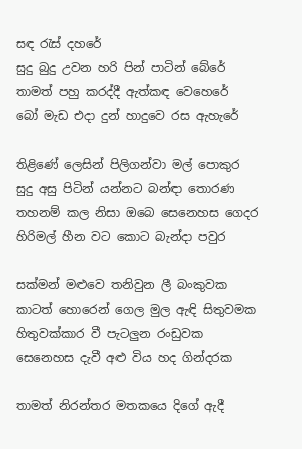සඳ රැස් දහරේ
සුදු බුදු උවන හරි පින් පාටින් බේරේ
තාමත් පහු කරද්දී ඇත්කඳ වෙහෙරේ
බෝ මැඩ එදා දුන් හාදුවෙ රස ඇහැරේ

තිළිණේ ලෙසින් පිලිගන්වා මල් පොකුර
සුදු අසු පිටින් යන්නට බන්ඳා තොරණ
තහනම් කල නිසා ඔබෙ සෙනෙහස ගෙදර
හිරිමල් හීන වට කොට බැන්දා පවුර

සක්මන් මළුවෙ තනිවුන ලී බංකුවක
කාටත් හොරෙන් ගෙල මුල ඇඳි සිතුවමක
හිතුවක්කාර වී පැටලුන රංඩුවක
සෙනෙහස දැවී අළු විය හද ගින්දරක

තාමත් නිරන්තර මතකයෙ දිගේ ඇදී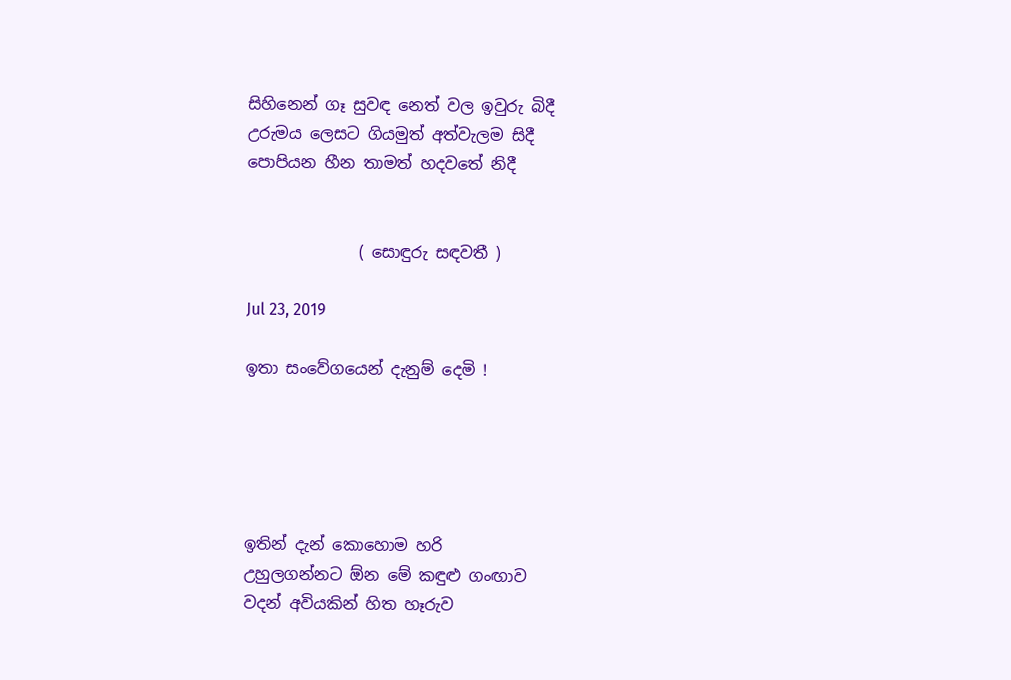සිහිනෙන් ගෑ සුවඳ නෙත් වල ඉවුරු බිදී
උරුමය ලෙසට ගියමුත් අත්වැලම සිදී
පොපියන හීන තාමත් හදවතේ නිදී


              ( සොඳුරු සඳවතී )

Jul 23, 2019

ඉතා සංවේගයෙන් දැනුම් දෙමි !





ඉතින් දැන් කොහොම හරි
උහුලගන්නට ඕන මේ කඳුළු ගංඟාව
වදන් අවියකින් හිත හෑරුව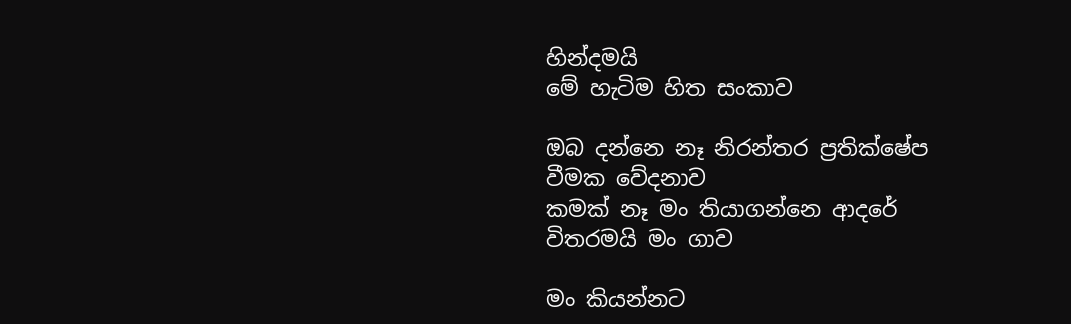හින්දමයි
මේ හැටිම හිත සංකාව

ඔබ දන්නෙ නෑ නිරන්තර ප්‍රතික්ෂේප
වීමක වේදනාව
කමක් නෑ මං තියාගන්නෙ ආදරේ
විතරමයි මං ගාව

මං කියන්නට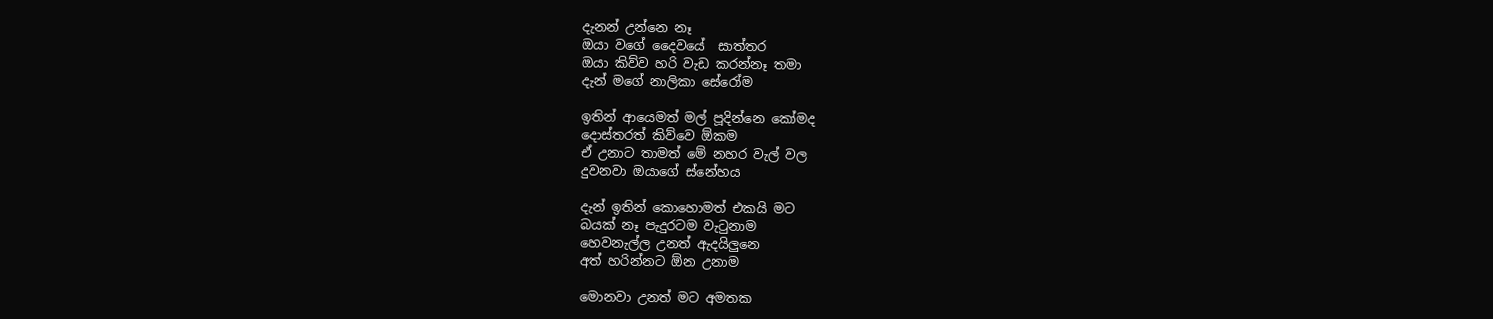දැනන් උන්නෙ නෑ
ඔයා වගේ දෛවයේ  සාත්තර
ඔයා කිව්ව හරි වැඩ කරන්නෑ තමා
දැන් මගේ නාලිකා සේරෝම

ඉතින් ආයෙමත් මල් පූදින්නෙ කෝමද
දොස්තරත් කිව්වෙ ඕකම
ඒ උනාට තාමත් මේ නහර වැල් වල
දුවනවා ඔයාගේ ස්නේහය

දැන් ඉතින් කොහොමත් එකයි මට
බයක් නෑ පැදුරටම වැටුනාම
හෙවනැල්ල උනත් ඇදයිලුනෙ
අත් හරින්නට ඕන උනාම

මොනවා උනත් මට අමතක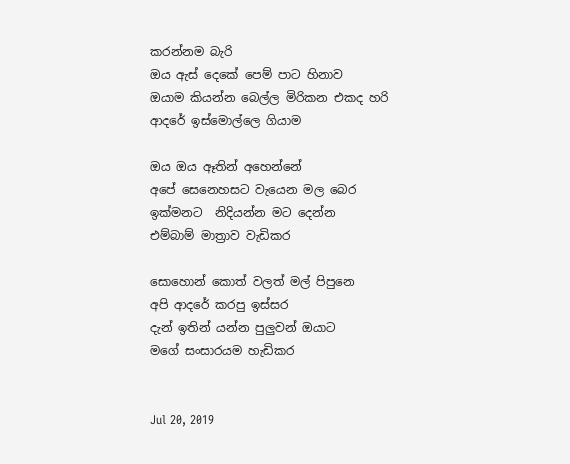කරන්නම බැරි
ඔය ඇස් දෙකේ පෙම් පාට හිනාව
ඔයාම කියන්න බෙල්ල මිරිකන එකද හරි
ආදරේ ඉස්මොල්ලෙ ගියාම

ඔය ඔය ඈතින් අහෙන්නේ
අපේ සෙනෙහසට වැයෙන මල බෙර
ඉක්මනට  නිදියන්න මට දෙන්න
එම්බාම් මාත්‍රාව වැඩිකර

සොහොන් කොත් වලත් මල් පිපුනෙ
අපි ආදරේ කරපු ඉස්සර
දැන් ඉතින් යන්න පුලුවන් ඔයාට
මගේ සංසාරයම හැඩිකර


Jul 20, 2019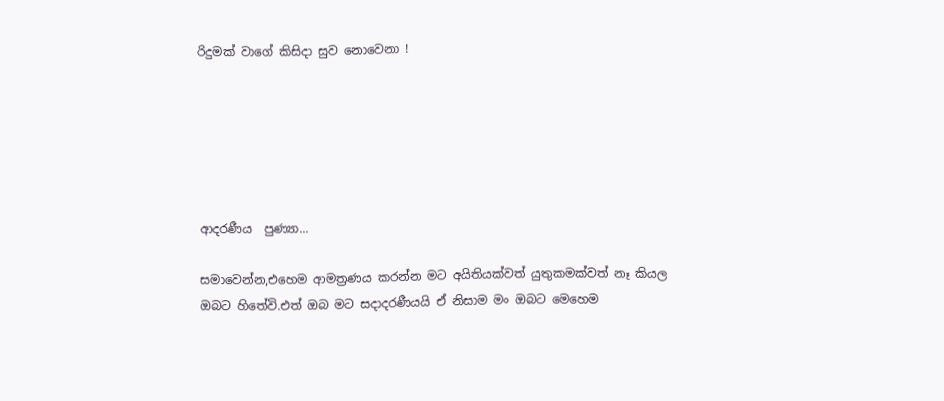රිදුමක් වාගේ කිසිදා සුව නොවෙනා !






ආදරණීය  පුණ්‍යා...

සමාවෙන්න,එහෙම ආමත්‍රණය කරන්න මට අයිතියක්වත් යුතුකමක්වත් නෑ කියල
ඔබට හිතේවි.එත් ඔබ මට සදාදරණීයයි ඒ නිසාම මං ඔබට මෙහෙම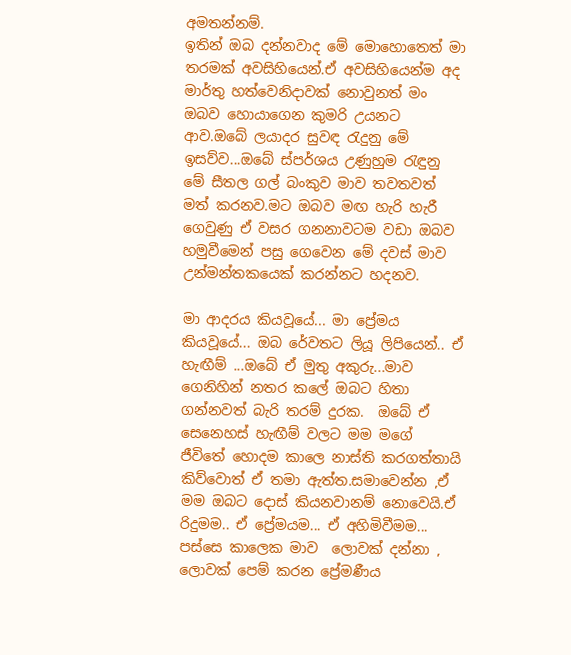අමතන්නම්.
ඉතින් ඔබ දන්නවාද මේ මොහොතෙත් මා තරමක් අවසිහියෙන්.ඒ අවසිහියෙන්ම අද මාර්තු හත්වෙනිදාවක් නොවුනත් මං ඔබව හොයාගෙන කුමරි උයනට ආව.ඔබේ ලයාදර සුවඳ රැදුනු මේ ඉසව්ව...ඔබේ ස්පර්ශය උණුහුම රැඳුනු මේ සීතල ගල් බංකුව මාව තවතවත් මත් කරනව.මට ඔබව මඟ හැරි හැරී ගෙවුණු ඒ වසර ගනනාවටම වඩා ඔබව හමුවීමෙන් පසු ගෙවෙන මේ දවස් මාව උන්මන්තකයෙක් කරන්නට හදනව.

මා ආදරය කියවූයේ... මා ප්‍රේමය කියවූයේ... ඔබ රේවතට ලියූ ලිපියෙන්.. ඒ හැඟීම් ...ඔබේ ඒ මුතු අකුරු...මාව ගෙනිහින් නතර කලේ ඔබට හිතා ගන්නවත් බැරි තරම් දුරක.  ඔබේ ඒ සෙනෙහස් හැඟීම් වලට මම මගේ ජීවිතේ හොදම කාලෙ නාස්ති කරගත්තායි කිව්වොත් ඒ තමා ඇත්ත.සමාවෙන්න ,ඒ මම ඔබට දොස් කියනවානම් නොවෙයි.ඒ රිදුමම.. ඒ ප්‍රේමයම... ඒ අහිමිවීමම... පස්සෙ කාලෙක මාව  ලොවක් දන්නා , ලොවක් පෙම් කරන ප්‍රේමණීය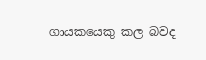ගායකයෙකු කල බවද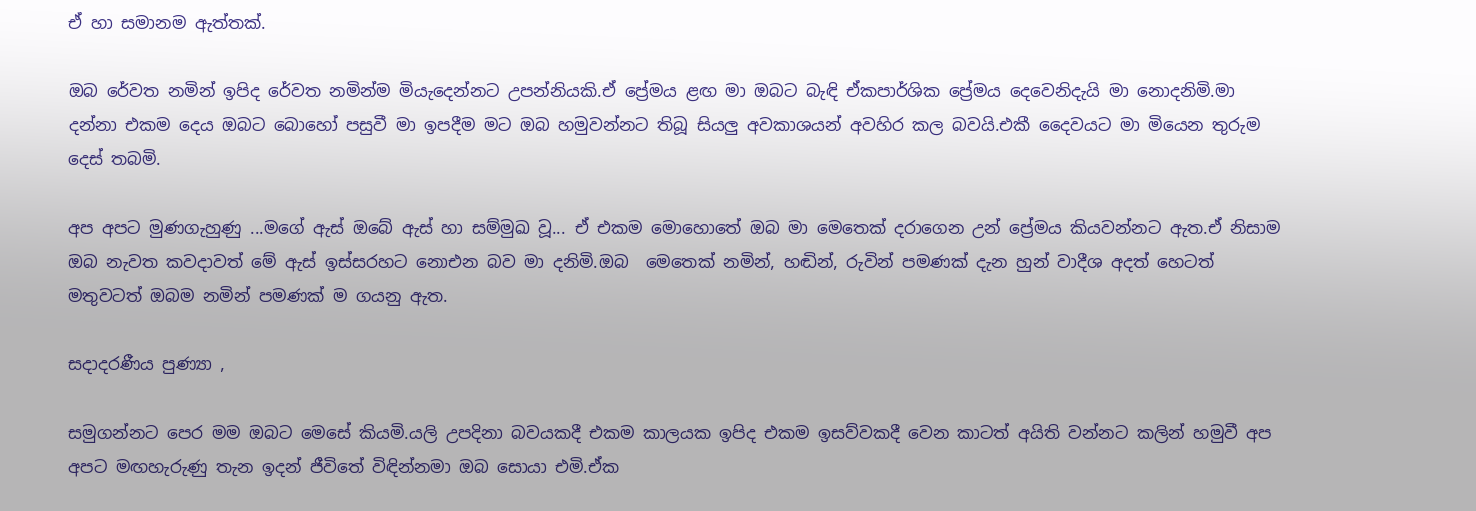ඒ හා සමානම ඇත්තක්.

ඔබ රේවත නමින් ඉපිද රේවත නමින්ම මියැදෙන්නට උපන්නියකි.ඒ ප්‍රේමය ළඟ මා ඔබට බැඳි ඒකපාර්ශික ප්‍රේමය දෙවෙනිදැයි මා නොදනිමි.මා දන්නා එකම දෙය ඔබට බොහෝ පසුවී මා ඉපදීම මට ඔබ හමුවන්නට තිබූ සියලු අවකාශයන් අවහිර කල බවයි.එකී දෛවයට මා මියෙන තුරුම දෙස් තබමි.

අප අපට මුණගැහුණු ...මගේ ඇස් ඔබේ ඇස් හා සම්මුඛ වූ... ඒ එකම මොහොතේ ඔබ මා මෙතෙක් දරාගෙන උන් ප්‍රේමය කියවන්නට ඇත.ඒ නිසාම ඔබ නැවත කවදාවත් මේ ඇස් ඉස්සරහට නොඑන බව මා දනිමි.ඔබ  මෙතෙක් නමින්, හඬින්, රුවින් පමණක් දැන හුන් වාදීශ අදත් හෙටත් මතුවටත් ඔබම නමින් පමණක් ම ගයනු ඇත.

සදාදරණීය පුණ්‍යා ,

සමුගන්නට පෙර මම ඔබට මෙසේ කියමි.යලි උපදිනා බවයකදී එකම කාලයක ඉපිද එකම ඉසව්වකදී වෙන කාටත් අයිති වන්නට කලින් හමුවී අප අපට මඟහැරුණු තැන ඉදන් ජීවිතේ විඳින්නමා ඔබ සොයා එමි.ඒක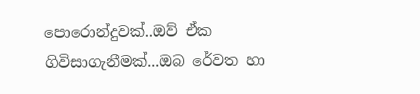පොරොන්දුවක්..ඔව් ඒක ගිවිසාගැනීමක්...ඔබ රේවත හා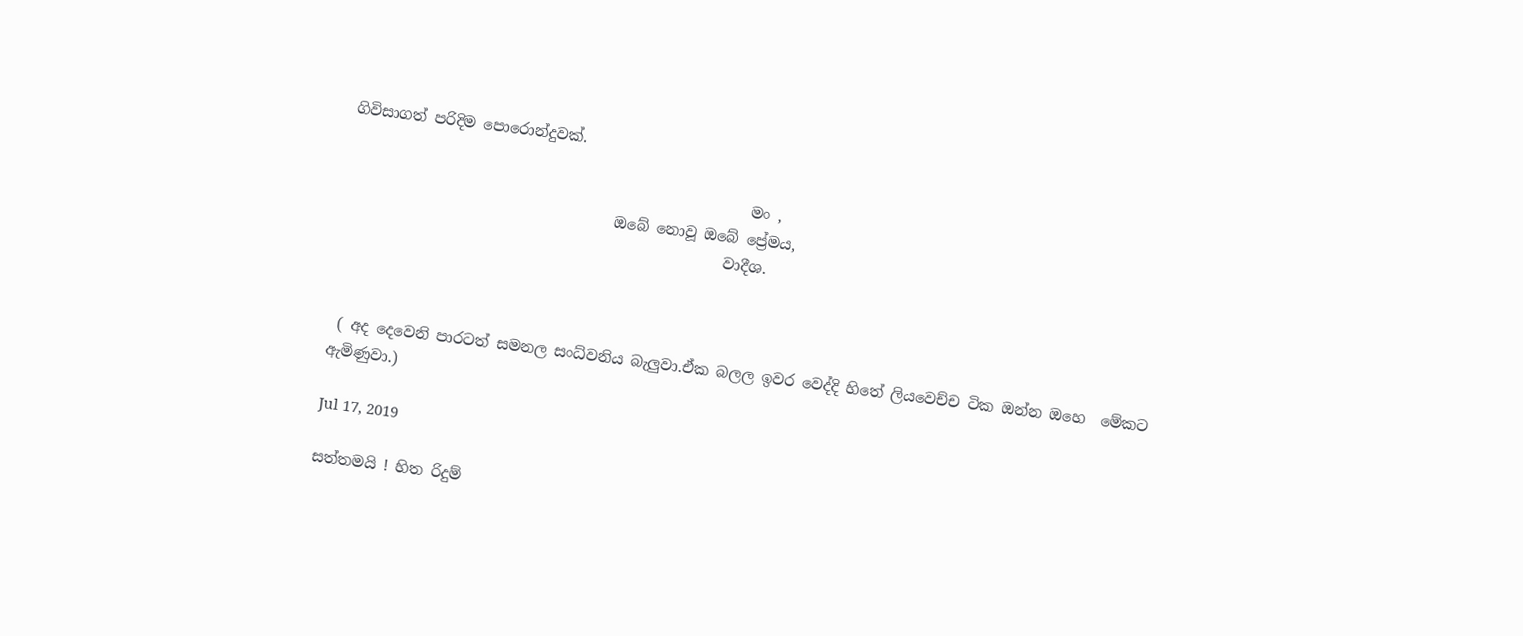ගිවිසාගත් පරිදිම පොරොන්දුවක්.

                                                      මං ,
                                    ඔබේ නොවූ ඔබේ ප්‍රේමය,
                                                   වාදීශ.



 ( අද දෙවෙනි පාරටත් සමනල සංධ්වනිය බැලුවා.ඒක බලල ඉවර වෙද්දි හිතේ ලියවෙච්ච ටික ඔන්න ඔහෙ  මේකට ඇමිණුවා.)

Jul 17, 2019

සත්තමයි ! හිත රිදුම්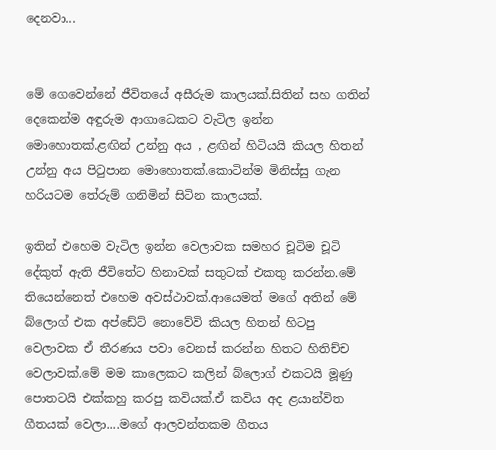දෙනවා...


මේ ගෙවෙන්නේ ජීවිතයේ අසීරුම කාලයක්.සිතින් සහ ගතින් දෙකෙන්ම අඳුරුම ආගාධෙකට වැටිල ඉන්න මොහොතක්.ළඟින් උන්නු අය , ළඟින් හිටියයි කියල හිතන් උන්නු අය පිටුපාන මොහොතක්.කොටින්ම මිනිස්සු ගැන හරියටම තේරුම් ගනිමින් සිටින කාලයක්.

ඉතින් එහෙම වැටිල ඉන්න වෙලාවක සමහර චූටිම චූටි දේකුත් ඇති ජීවිතේට හිනාවක් සතුටක් එකතු කරන්න.මේ තියෙන්නෙත් එහෙම අවස්ථාවක්.ආයෙමත් මගේ අතින් මේ බ්ලොග් එක අප්ඩේට් නොවේවි කියල හිතන් හිටපු වෙලාවක ඒ තීරණය පවා වෙනස් කරන්න හිතට හිතිච්ච  වෙලාවක්.මේ මම කාලෙකට කලින් බ්ලොග් එකටයි මූණු පොතටයි එක්කහු කරපු කවියක්.ඒ කවිය අද ළයාන්විත ගීතයක් වෙලා....මගේ ආලවන්තකම ගීතය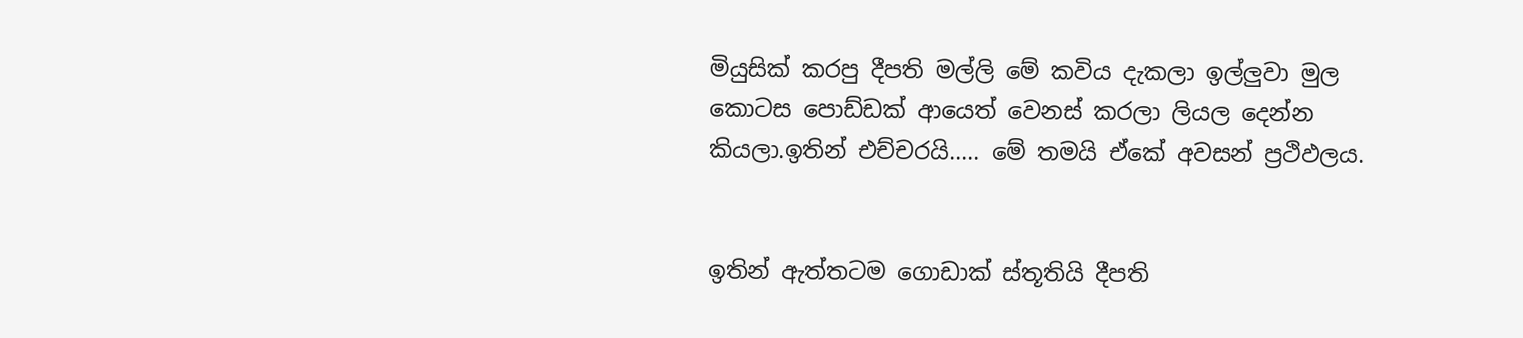මියුසික් කරපු දීපති මල්ලි මේ කවිය දැකලා ඉල්ලුවා මුල කොටස පොඩ්ඩක් ආයෙත් වෙනස් කරලා ලියල දෙන්න කියලා.ඉතින් එච්චරයි..... මේ තමයි ඒකේ අවසන් ප්‍රථිඵලය.


ඉතින් ඇත්තටම ගොඩාක් ස්තූතියි දීපති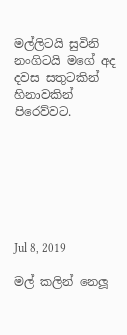මල්ලිටයි සුවිනි නංගිටයි මගේ අද දවස සතුටකින් හිනාවකින් පිරෙව්වට.







Jul 8, 2019

මල් කලින් නෙලූ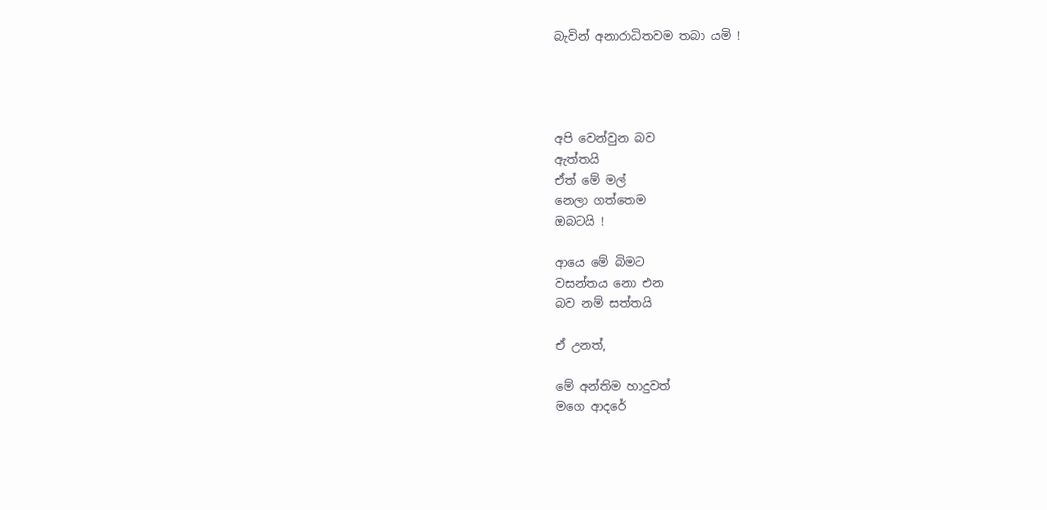බැවින් අනාරාධිතවම තබා යමි !




අපි වෙන්වුන බව
ඇත්තයි
ඒත් මේ මල්
නෙලා ගත්තෙම
ඔබටයි !

ආයෙ මේ බිමට
වසන්තය නො එන
බව නම් සත්තයි

ඒ උනත්,

මේ අන්තිම හාදුවත්
මගෙ ආදරේ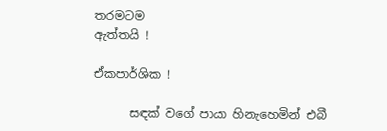තරමටම
ඇත්තයි !

ඒකපාර්ශික !

      සඳක් වගේ පායා හිනැහෙමින් එබී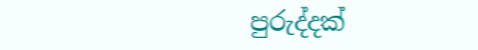පුරුද්දක්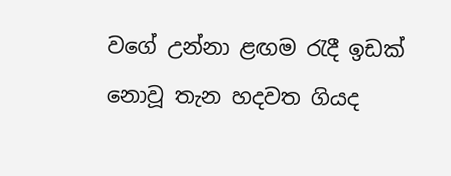වගේ උන්නා ළඟම රැදී ඉඩක් නොවූ තැන හදවත ගියද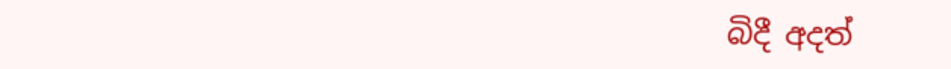බිදී අදත්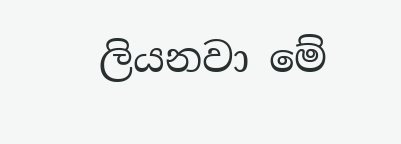ලියනවා මේ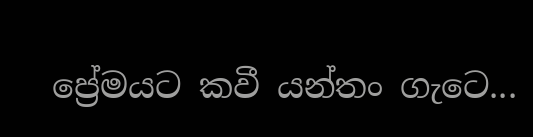ප්‍රේමයට කවී යන්තං ගැටෙ...